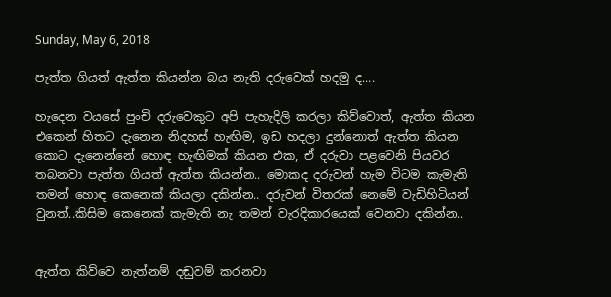Sunday, May 6, 2018

පැත්ත ගියත් ඇත්ත කියන්න බය නැති දරුවෙක් හදමු ද....

හැදෙන වයසේ පුංචි දරුවෙකුට අපි පැහැදිලි කරලා කිව්වොත්, ඇත්ත කියන එකෙන් හිතට දැනෙන නිදහස් හැඟිම, ඉඩ හදලා දුන්නොත් ඇත්ත කියන කොට දැනෙන්නේ හොඳ හැඟිමක් කියන එක, ඒ දරුවා පළවෙනි පියවර තබනවා පැත්ත ගියත් ඇත්ත කියන්න.. මොකද දරුවන් හැම විටම කැමැති තමන් හොඳ කෙනෙක් කියලා දකින්න.. දරුවන් විතරක් නෙමේ වැඩිහිටියන් වුනත්..කිසිම කෙනෙක් කැමැති නැ තමන් වැරදිකාරයෙක් වෙනවා දකින්න..


ඇත්ත කිව්වෙ නැත්නම් දඬුවම් කරනවා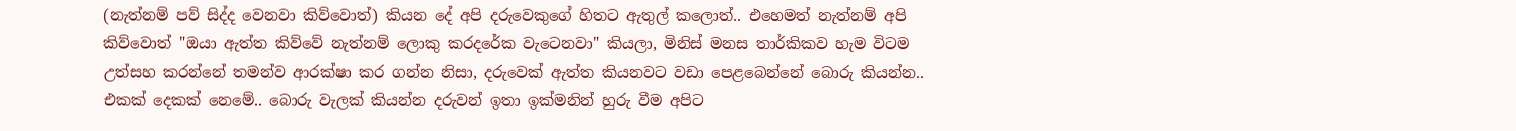(නැත්නම් පව් සිද්ද වෙනවා කිව්වොත්) කියන දේ අපි දරුවෙකුගේ හිතට ඇතුල් කලොත්.. එහෙමත් නැත්නම් අපි කිව්වොත් "ඔයා ඇත්ත කිව්වේ නැත්නම් ලොකු කරදරේක වැටෙනවා" කියලා, මිනිස් මනස තාර්කිකව හැම විටම උත්සහ කරන්නේ තමන්ව ආරක්ෂා කර ගන්න නිසා, දරුවෙක් ඇත්ත කියනවට වඩා පෙළබෙන්නේ බොරු කියන්න.. එකක් දෙකක් නෙමේ.. බොරු වැලක් කියන්න දරුවන් ඉතා ඉක්මනින් හුරු වීම අපිට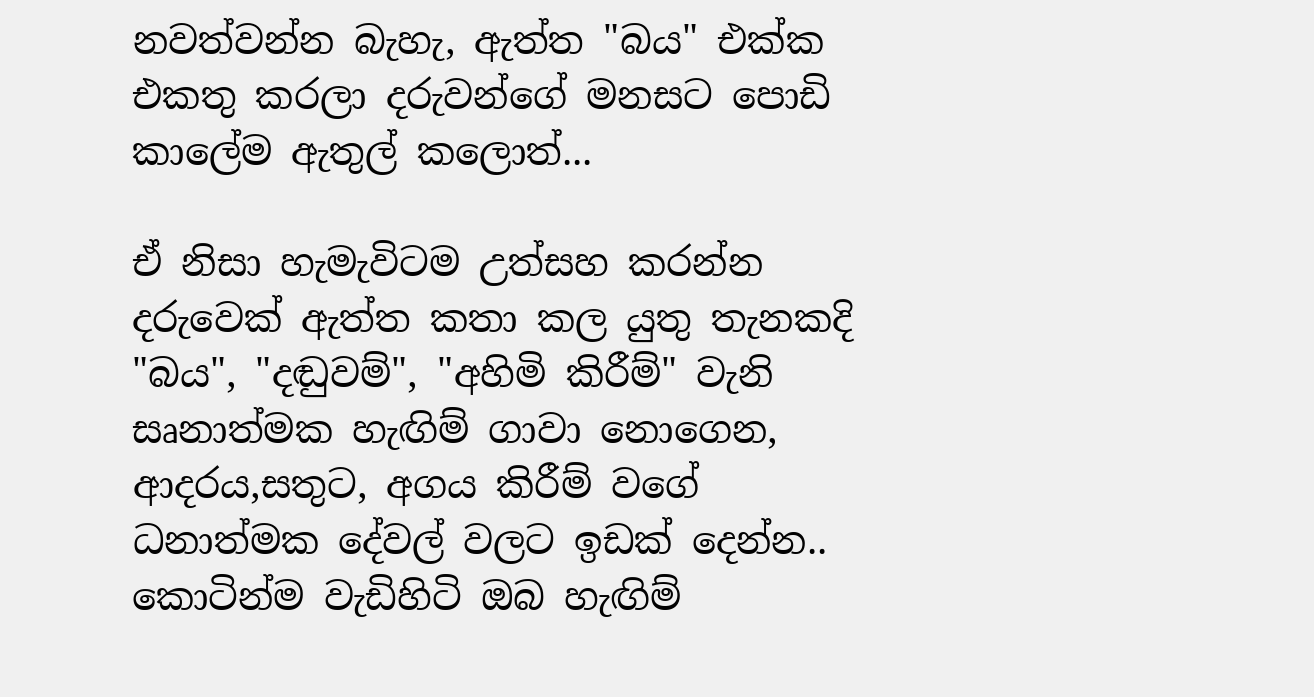නවත්වන්න බැහැ, ඇත්ත "බය" එක්ක එකතු කරලා දරුවන්ගේ මනසට පොඩි කාලේම ඇතුල් කලොත්...

ඒ නිසා හැමැවිටම උත්සහ කරන්න දරුවෙක් ඇත්ත කතා කල යුතු තැනකදි "බය", "දඬුවම්", "අහිමි කිරීම්" වැනි සෘනාත්මක හැඟිම් ගාවා නොගෙන, ආදරය,සතුට, අගය කිරීම් වගේ ධනාත්මක දේවල් වලට ඉඩක් දෙන්න.. කොටින්ම වැඩිහිටි ඔබ හැඟිම්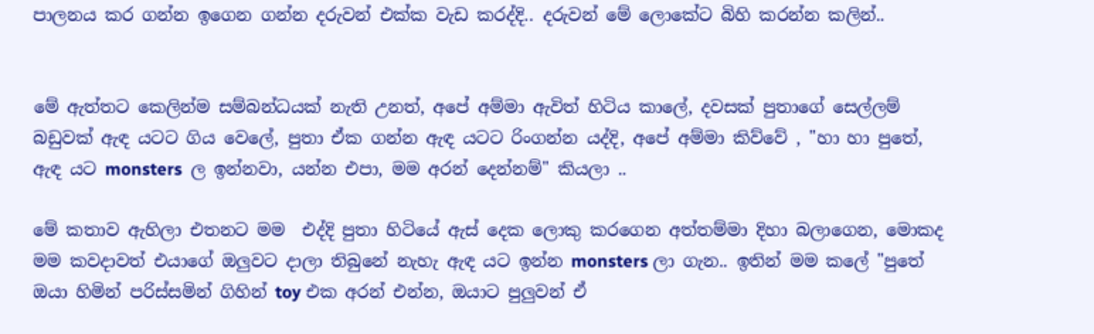පාලනය කර ගන්න ඉගෙන ගන්න දරුවන් එක්ක වැඩ කරද්දි.. දරුවන් මේ ලොකේට බිහි කරන්න කලින්..


මේ ඇත්තට කෙලින්ම සම්බන්ධයක් නැති උනත්, අපේ අම්මා ඇවිත් හිටිය කාලේ, දවසක් පුතාගේ සෙල්ලම් බඩුවක් ඇඳ යටට ගිය වෙලේ, පුතා ඒක ගන්න ඇඳ යටට රිංගන්න යද්දි, අපේ අම්මා කිව්වේ , "හා හා පුතේ,  ඇඳ යට monsters  ල ඉන්නවා, යන්න එපා, මම අරන් දෙන්නම්" කියලා ..

මේ කතාව ඇහිලා එතනට මම  එද්දි පුතා හිටියේ ඇස් දෙක ලොකු කරගෙන අත්තම්මා දිහා බලාගෙන, මොකද මම කවදාවත් එයාගේ ඔලුවට දාලා තිබුනේ නැහැ ඇඳ යට ඉන්න monsters ලා ගැන.. ඉතින් මම කලේ "පුතේ ඔයා හිමින් පරිස්සමින් ගිහින් toy එක අරන් එන්න, ඔයාට පුලුවන් ඒ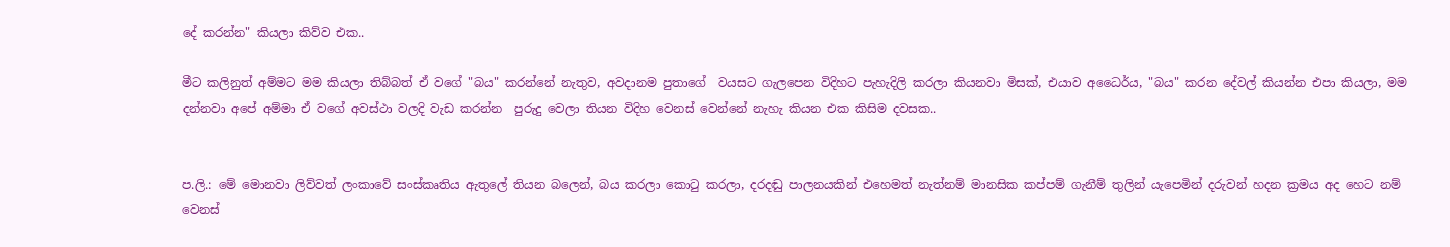දේ කරන්න" කියලා කිව්ව එක..

මීට කලිනුත් අම්මට මම කියලා තිබ්බත් ඒ වගේ "බය" කරන්නේ නැතුව, අවදානම පුතාගේ  වයසට ගැලපෙන විදිහට පැහැදිලි කරලා කියනවා මිසක්, එයාව අධෛර්ය, "බය" කරන දේවල් කියන්න එපා කියලා, මම දන්නවා අපේ අම්මා ඒ වගේ අවස්ථා වලදි වැඩ කරන්න  පුරුදු වෙලා තියන විදිහ වෙනස් වෙන්නේ නැහැ කියන එක කිසිම දවසක..


ප.ලි.: මේ මොනවා ලිව්වත් ලංකාවේ සංස්කෘතිය ඇතුලේ තියන බලෙන්, බය කරලා කොටු කරලා, දරදඬු පාලනයකින් එහෙමත් නැත්නම් මානසික කප්පම් ගැනීම් තුලින් යැපෙමින් දරුවන් හදන ක්‍රමය අද හෙට නම් වෙනස්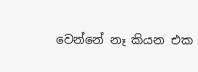වෙන්නේ නෑ කියන එක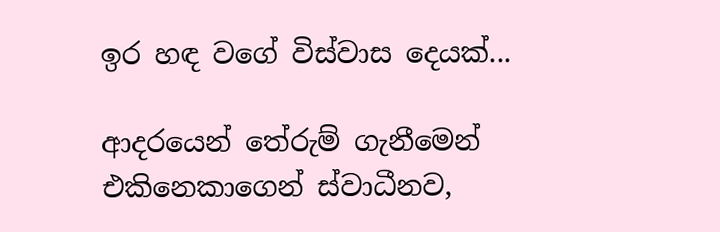ඉර හඳ වගේ විස්වාස දෙයක්...

ආදරයෙන් තේරුම් ගැනීමෙන් එකිනෙකාගෙන් ස්වාධීනව,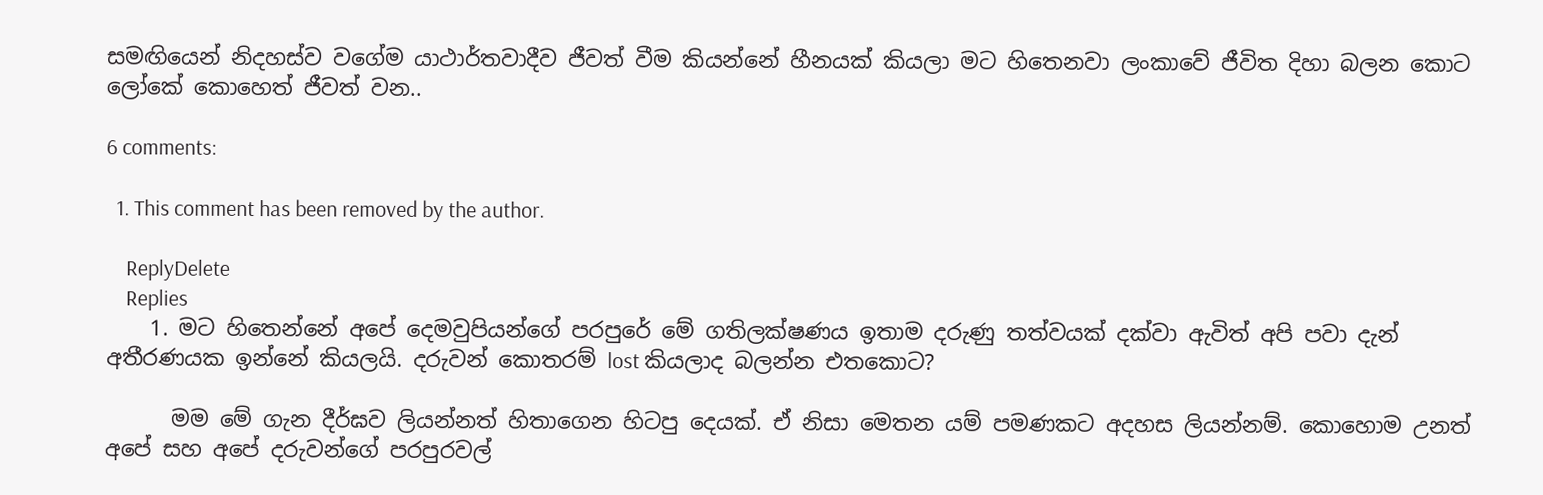සමඟියෙන් නිදහස්ව වගේම යාථාර්තවාදීව ජීවත් වීම කියන්නේ හීනයක් කියලා මට හිතෙනවා ලංකාවේ ජීවිත දිහා බලන කොට ලෝකේ කොහෙත් ජීවත් වන..

6 comments:

  1. This comment has been removed by the author.

    ReplyDelete
    Replies
    1. මට හිතෙන්නේ අපේ දෙමවුපියන්ගේ පරපුරේ මේ ගතිලක්ෂණය ඉතාම දරුණු තත්වයක් දක්වා ඇවිත් අපි පවා දැන් අතීරණයක ඉන්නේ කියලයි. දරුවන් කොතරම් lost කියලාද බලන්න එතකොට?

      මම මේ ගැන දීර්ඝව ලියන්නත් හිතාගෙන හිටපු දෙයක්. ඒ නිසා මෙතන යම් පමණකට අදහස ලියන්නම්. කොහොම උනත් අපේ සහ අපේ දරුවන්ගේ පරපුරවල්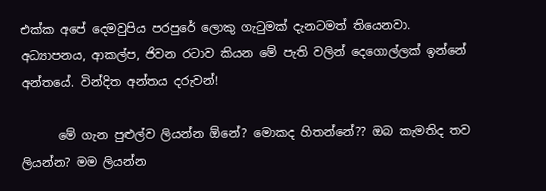එක්ක අපේ දෙමවුපිය පරපුරේ ලොකු ගැටුමක් දැනටමත් තියෙනවා. අධ්‍යාපනය, ආකල්ප, ජිවන රටාව කියන මේ පැති වලින් දෙගොල්ලක් ඉන්නේ අන්තයේ. වින්දිත අන්තය දරුවන්!

      මේ ගැන පුළුල්ව ලියන්න ඕනේ? මොකද හිතන්නේ?? ඔබ කැමතිද තව ලියන්න? මම ලියන්න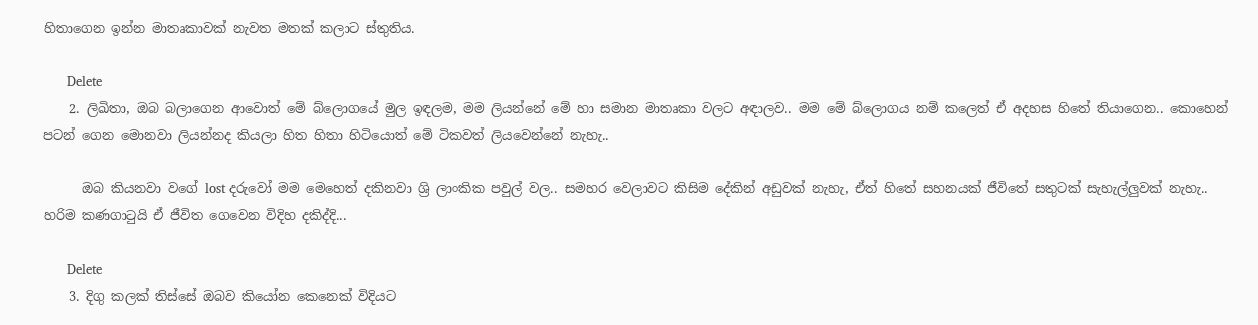හිතාගෙන ඉන්න මාතෘකාවක් නැවත මතක් කලාට ස්තුතිය.

      Delete
    2. ලිඛිතා, ඔබ බලාගෙන ආවොත් මේ බ්ලොගයේ මුල ඉඳලම, මම ලියන්නේ මේ හා සමාන මාතෘකා වලට අඳාලව.. මම මේ බ්ලොගය නම් කලෙත් ඒ අදහස හිතේ තියාගෙන.. කොහෙන් පටන් ගෙන මොනවා ලියන්නද කියලා හිත හිතා හිටියොත් මේ ටිකවත් ලියවෙන්නේ නැහැ..

      ඔබ කියනවා වගේ lost දරුවෝ මම මෙහෙත් දකිනවා ශ්‍රි ලාංකික පවුල් වල.. සමහර වෙලාවට කිසිම දේකින් අඩුවක් නැහැ, ඒත් හිතේ සහනයක් ජීවිතේ සතුටක් සැහැල්ලුවක් නැහැ.. හරිම කණගාටුයි ඒ ජීවිත ගෙවෙන විදිහ දකිද්දි...

      Delete
    3. දිගු කලක් තිස්සේ ඔබව කියෝන කෙනෙක් විදියට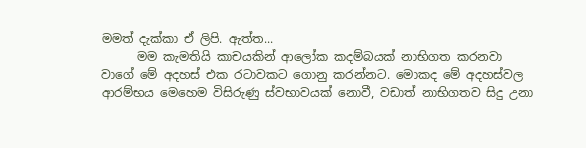මමත් දැක්කා ඒ ලිපි. ඇත්ත...
      මම කැමතියි කාචයකින් ආලෝක කදම්බයක් නාභිගත කරනවා වාගේ මේ අදහස් එක රටාවකට ගොනු කරන්නට. මොකද මේ අදහස්වල ආරම්භය මෙහෙම විසිරුණු ස්වභාවයක් නොවී, වඩාත් නාභිගතව සිදු උනා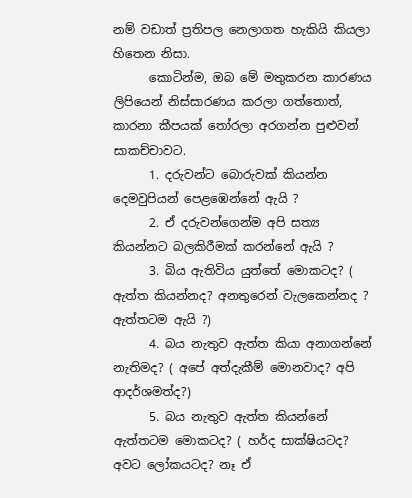නම් වඩාත් ප්‍රතිපල නෙලාගත හැකියි කියලා හිතෙන නිසා.
      කොටින්ම, ඔබ මේ මතුකරන කාරණය ලිපියෙන් නිස්සාරණය කරලා ගත්තොත්, කාරනා කීපයක් තෝරලා අරගන්න පුළුවන් සාකච්චාවට.
      1. දරුවන්ට බොරුවක් කියන්න දෙමවුපියන් පෙළඹෙන්නේ ඇයි ?
      2. ඒ දරුවන්ගෙන්ම අපි සත්‍ය කියන්නට බලකිරීමක් කරන්නේ ඇයි ?
      3. බිය ඇතිවිය යුත්තේ මොකටද? ( ඇත්ත කියන්නද? අනතුරෙන් වැලකෙන්නද ? ඇත්තටම ඇයි ?)
      4. බය නැතුව ඇත්ත කියා අනාගන්නේ නැතිමද? ( අපේ අත්දැකීම් මොනවාද? අපි ආදර්ශමත්ද?)
      5. බය නැතුව ඇත්ත කියන්නේ ඇත්තටම මොකටද? ( හර්ද සාක්ෂියටද? අවට ලෝකයටද? නෑ ඒ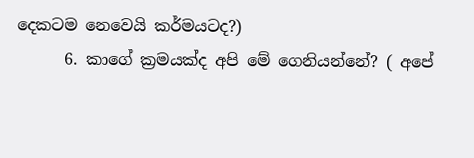දෙකටම නෙවෙයි කර්මයටද?)
      6. කාගේ ක්‍රමයක්ද අපි මේ ගෙනියන්නේ? ( අපේ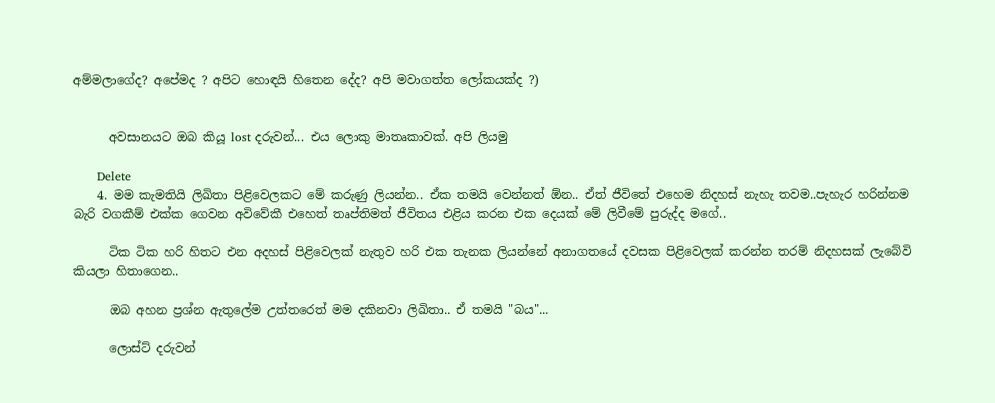අම්මලාගේද? අපේමද ? අපිට හොඳයි හිතෙන දේද? අපි මවාගත්ත ලෝකයක්ද ?)


      අවසානයට ඔබ කියූ lost දරුවන්... එය ලොකු මාතෘකාවක්. අපි ලියමු

      Delete
    4. මම කැමතියි ලිඛිතා පිළිවෙලකට මේ කරුණු ලියන්න.. ඒක තමයි වෙන්නත් ඕන.. ඒත් ජීවිතේ එහෙම නිදහස් නැහැ තවම..පැහැර හරින්නම බැරි වගකීම් එක්ක ගෙවන අවිවේකී එහෙත් තෘප්තිමත් ජීවිතය එළිය කරන එක දෙයක් මේ ලිවීමේ පුරුද්ද මගේ..

      ටික ටික හරි හිතට එන අදහස් පිළිවෙලක් නැතුව හරි එක තැනක ලියන්නේ අනාගතයේ දවසක පිළිවෙලක් කරන්න තරම් නිදහසක් ලැබේවි කියලා හිතාගෙන..

      ඔබ අහන ප්‍රශ්න ඇතුලේම උත්තරෙත් මම දකිනවා ලිඛිතා.. ඒ තමයි "බය"...

      ලොස්ට් දරුවන්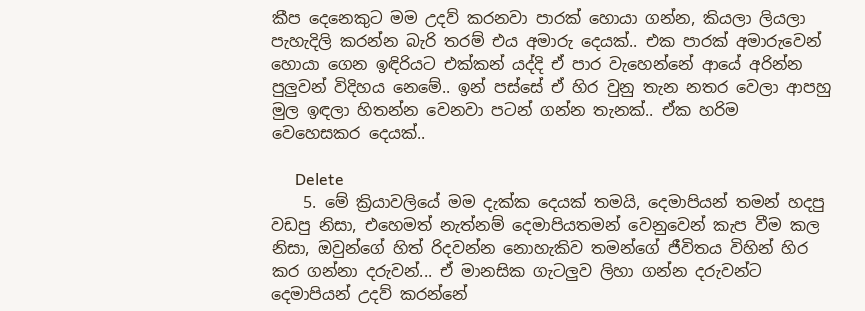කීප දෙනෙකුට මම උදව් කරනවා පාරක් හොයා ගන්න, කියලා ලියලා පැහැදිලි කරන්න බැරි තරම් එය අමාරු දෙයක්.. එක පාරක් අමාරුවෙන් හොයා ගෙන ඉඳිරියට එක්කන් යද්දි ඒ පාර වැහෙන්නේ ආයේ අරින්න පුලුවන් විදිහය නෙමේ.. ඉන් පස්සේ ඒ හිර වුනු තැන නතර වෙලා ආපහු මුල ඉඳලා හිතන්න වෙනවා පටන් ගන්න තැනක්.. ඒක හරිම වෙහෙසකර දෙයක්..

      Delete
    5. මේ ක්‍රියාවලියේ මම දැක්ක දෙයක් තමයි, දෙමාපියන් තමන් හදපු වඩපු නිසා, එහෙමත් නැත්නම් දෙමාපියතමන් වෙනුවෙන් කැප වීම කල නිසා, ඔවුන්ගේ හිත් රිදවන්න නොහැකිව තමන්ගේ ජීවිතය විහින් හිර කර ගන්නා දරුවන්... ඒ මානසික ගැටලුව ලිහා ගන්න දරුවන්ට දෙමාපියන් උදව් කරන්නේ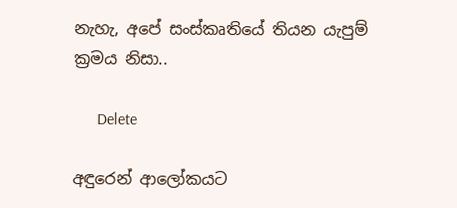නැහැ, අපේ සංස්කෘතියේ තියන යැපුම් ක්‍රමය නිසා..

      Delete

අඳුරෙන් ආලෝකයට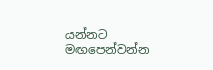යන්නට මඟපෙන්වන්න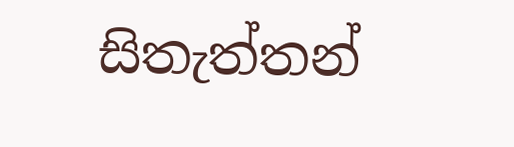සිතැත්තන්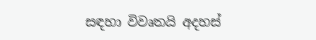සඳහා විවෘතයි අදහස්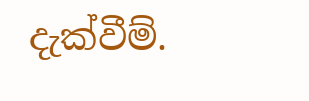දැක්වීම්.